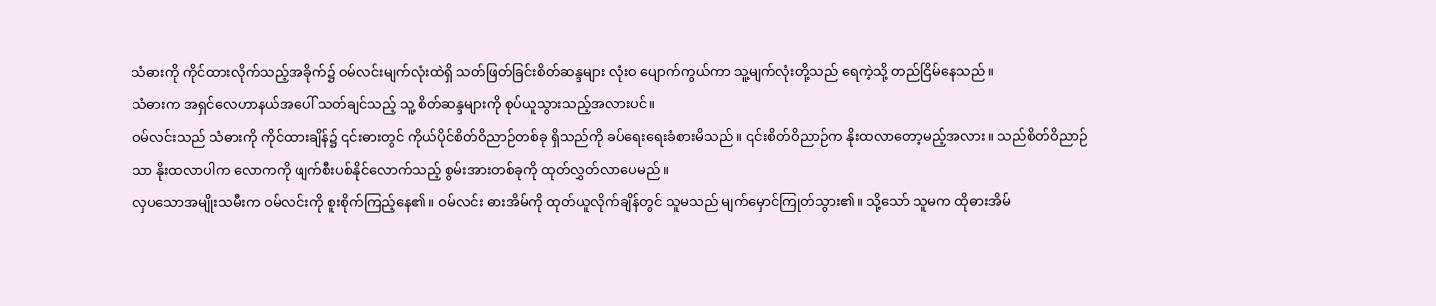သံဓားကို ကိုင်ထားလိုက်သည့်အခိုက်၌ ဝမ်လင်းမျက်လုံးထဲရှိ သတ်ဖြတ်ခြင်းစိတ်ဆန္ဒများ လုံးဝ ပျောက်ကွယ်ကာ သူ့မျက်လုံးတို့သည် ရေကဲ့သို့ တည်ငြိမ်နေသည်။
သံဓားက အရှင်လေဟာနယ်အပေါ် သတ်ချင်သည့် သူ့ စိတ်ဆန္ဒများကို စုပ်ယူသွားသည့်အလားပင်။
ဝမ်လင်းသည် သံဓားကို ကိုင်ထားချိန်၌ ၎င်းဓားတွင် ကိုယ်ပိုင်စိတ်ဝိညာဉ်တစ်ခု ရှိသည်ကို ခပ်ရေးရေးခံစားမိသည်။ ၎င်းစိတ်ဝိညာဉ်က နိုးထလာတော့မည့်အလား။ သည်စိတ်ဝိညာဉ်သာ နိုးထလာပါက လောကကို ဖျက်စီးပစ်နိုင်လောက်သည့် စွမ်းအားတစ်ခုကို ထုတ်လွှတ်လာပေမည်။
လှပသောအမျိုးသမီးက ဝမ်လင်းကို စူးစိုက်ကြည့်နေ၏။ ဝမ်လင်း ဓားအိမ်ကို ထုတ်ယူလိုက်ချိန်တွင် သူမသည် မျက်မှောင်ကြုတ်သွား၏။ သို့သော် သူမက ထိုဓားအိမ်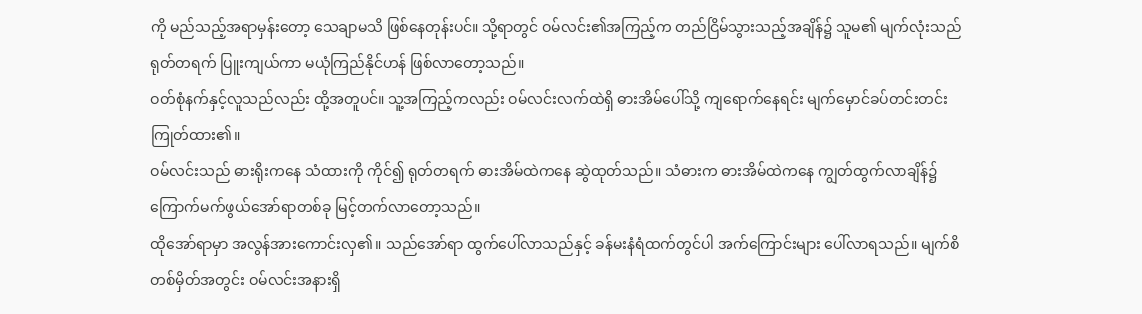ကို မည်သည့်အရာမှန်းတော့ သေချာမသိ ဖြစ်နေတုန်းပင်။ သို့ရာတွင် ဝမ်လင်း၏အကြည့်က တည်ငြိမ်သွားသည့်အချိန်၌ သူမ၏ မျက်လုံးသည် ရုတ်တရက် ပြူးကျယ်ကာ မယုံကြည်နိုင်ဟန် ဖြစ်လာတော့သည်။
ဝတ်စုံနက်နှင့်လူသည်လည်း ထို့အတူပင်။ သူ့အကြည့်ကလည်း ဝမ်လင်းလက်ထဲရှိ ဓားအိမ်ပေါ်သို့ ကျရောက်နေရင်း မျက်မှောင်ခပ်တင်းတင်း ကြုတ်ထား၏။
ဝမ်လင်းသည် ဓားရိုးကနေ သံထားကို ကိုင်၍ ရုတ်တရက် ဓားအိမ်ထဲကနေ ဆွဲထုတ်သည်။ သံဓားက ဓားအိမ်ထဲကနေ ကျွတ်ထွက်လာချိန်၌ ကြောက်မက်ဖွယ်အော်ရာတစ်ခု မြင့်တက်လာတော့သည်။
ထိုအော်ရာမှာ အလွန်အားကောင်းလှ၏။ သည်အော်ရာ ထွက်ပေါ်လာသည်နှင့် ခန်မးနံရံထက်တွင်ပါ အက်ကြောင်းများ ပေါ်လာရသည်။ မျက်စိတစ်မှိတ်အတွင်း ဝမ်လင်းအနားရှိ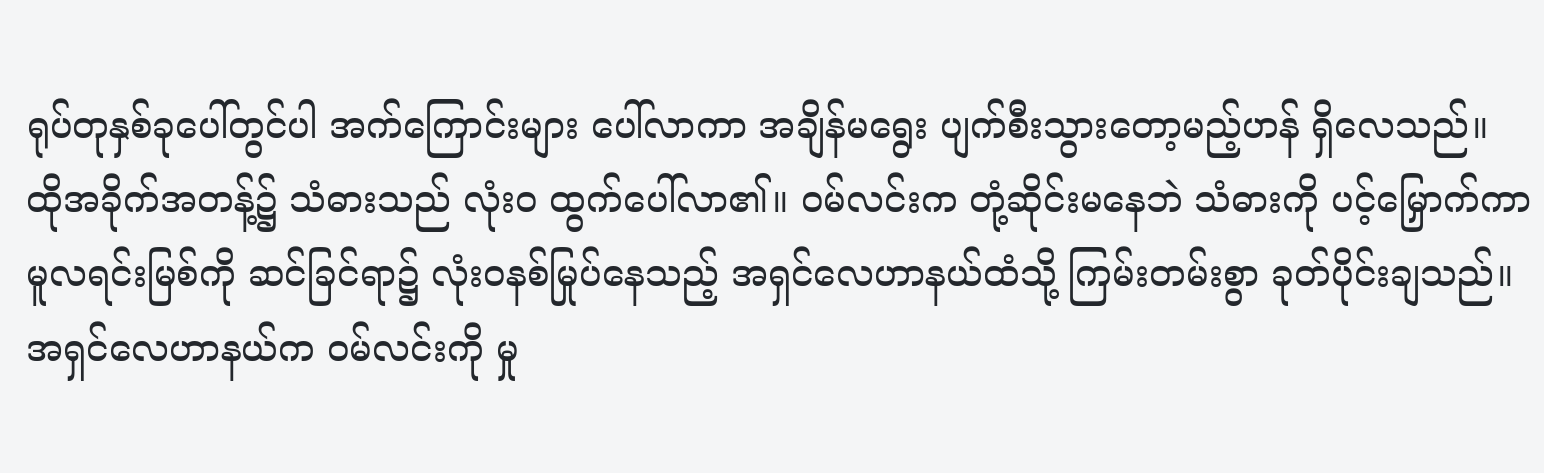ရုပ်တုနှစ်ခုပေါ်တွင်ပါ အက်ကြောင်းများ ပေါ်လာကာ အချိန်မရွေး ပျက်စီးသွားတော့မည့်ဟန် ရှိလေသည်။
ထိုအခိုက်အတန့်၌ သံဓားသည် လုံးဝ ထွက်ပေါ်လာ၏။ ဝမ်လင်းက တုံ့ဆိုင်းမနေဘဲ သံဓားကို ပင့်မြှောက်ကာ မူလရင်းမြစ်ကို ဆင်ခြင်ရာ၌ လုံးဝနစ်မြုပ်နေသည့် အရှင်လေဟာနယ်ထံသို့ ကြမ်းတမ်းစွာ ခုတ်ပိုင်းချသည်။
အရှင်လေဟာနယ်က ဝမ်လင်းကို မှု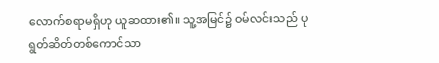လောက်စရာမရှိဟု ယူဆထား၏။ သူ့အမြင်၌ ဝမ်လင်းသည် ပုရွတ်ဆိတ်တစ်ကောင်သာ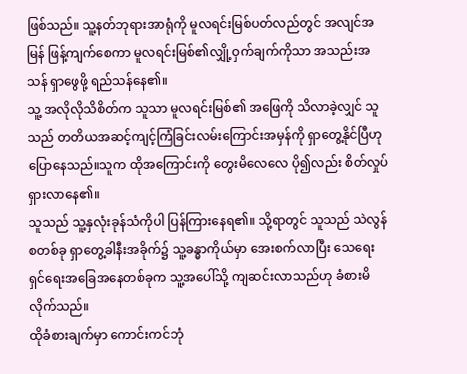ဖြစ်သည်။ သူ့နတ်ဘုရားအာရုံကို မူလရင်းမြစ်ပတ်လည်တွင် အလျင်အမြန် ဖြန့်ကျက်စေကာ မူလရင်းမြစ်၏လျှို့ဝှက်ချက်ကိုသာ အသည်းအသန် ရှာဖွေဖို့ ရည်သန်နေ၏။
သူ့ အလိုလိုသိစိတ်က သူသာ မူလရင်းမြစ်၏ အဖြေကို သိလာခဲ့လျှင် သူသည် တတိယအဆင့်ကျင့်ကြံခြင်းလမ်းကြောင်းအမှန်ကို ရှာတွေ့နိုင်ပြီဟု ပြောနေသည်။သူက ထိုအကြောင်းကို တွေးမိလေလေ ပို၍လည်း စိတ်လှုပ်ရှားလာနေ၏။
သူသည် သူ့နှလုံးခုန်သံကိုပါ ပြန်ကြားနေရ၏။ သို့ရာတွင် သူသည် သဲလွန်စတစ်ခု ရှာတွေ့ခါနီးအခိုက်၌ သူ့ခန္ဓာကိုယ်မှာ အေးစက်လာပြီး သေရေးရှင်ရေးအခြေအနေတစ်ခုက သူ့အပေါ်သို့ ကျဆင်းလာသည်ဟု ခံစားမိလိုက်သည်။
ထိုခံစားချက်မှာ ကောင်းကင်ဘုံ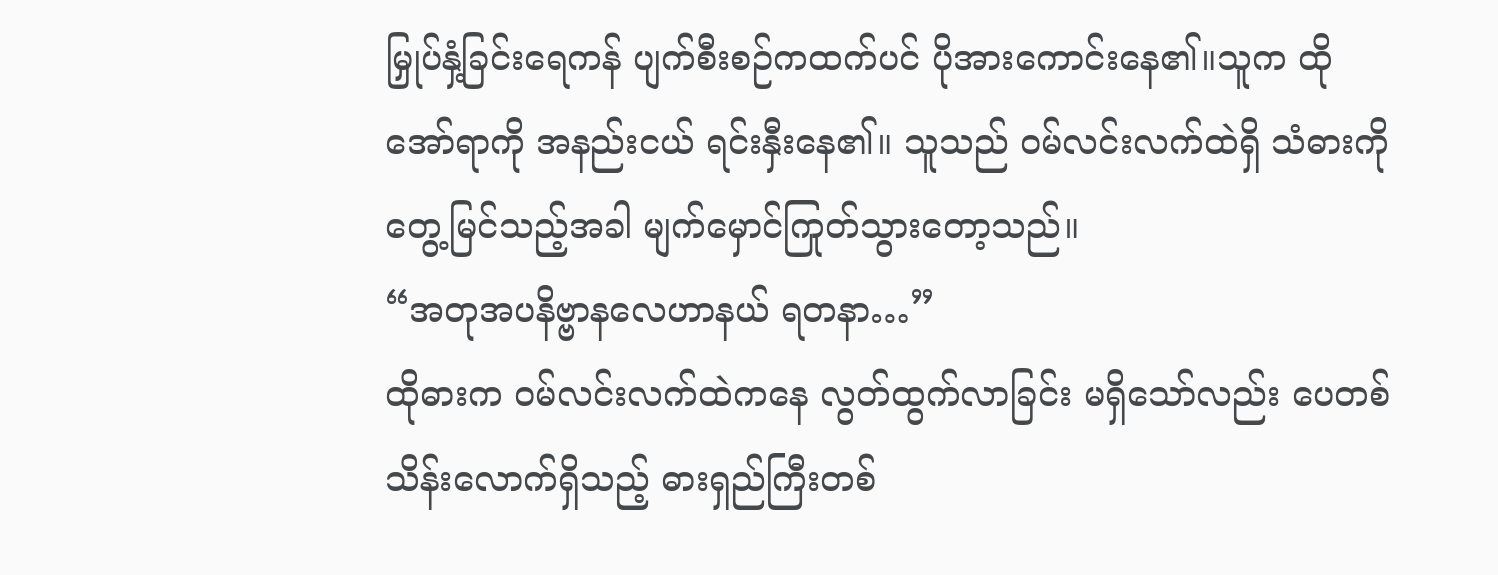မြှုပ်နှံ့ခြင်းရေကန် ပျက်စီးစဉ်ကထက်ပင် ပိုအားကောင်းနေ၏။သူက ထိုအော်ရာကို အနည်းငယ် ရင်းနှီးနေ၏။ သူသည် ဝမ်လင်းလက်ထဲရှိ သံဓားကို တွေ့မြင်သည့်အခါ မျက်မှောင်ကြုတ်သွားတော့သည်။
“အတုအပနိဗ္ဗာနလေဟာနယ် ရတနာ…”
ထိုဓားက ဝမ်လင်းလက်ထဲကနေ လွတ်ထွက်လာခြင်း မရှိသော်လည်း ပေတစ်သိန်းလောက်ရှိသည့် ဓားရှည်ကြီးတစ်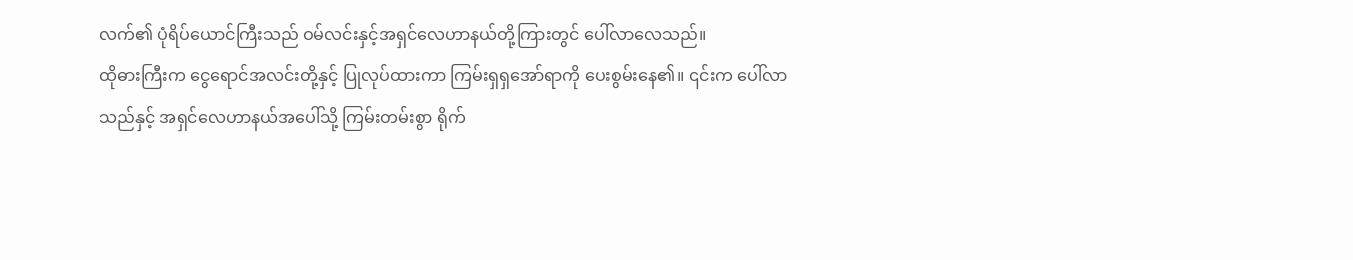လက်၏ ပုံရိပ်ယောင်ကြီးသည် ဝမ်လင်းနှင့်အရှင်လေဟာနယ်တို့ကြားတွင် ပေါ်လာလေသည်။
ထိုဓားကြီးက ငွေရောင်အလင်းတို့နှင့် ပြုလုပ်ထားကာ ကြမ်းရှရှအော်ရာကို ပေးစွမ်းနေ၏။ ၎င်းက ပေါ်လာသည်နှင့် အရှင်လေဟာနယ်အပေါ်သို့ ကြမ်းတမ်းစွာ ရိုက်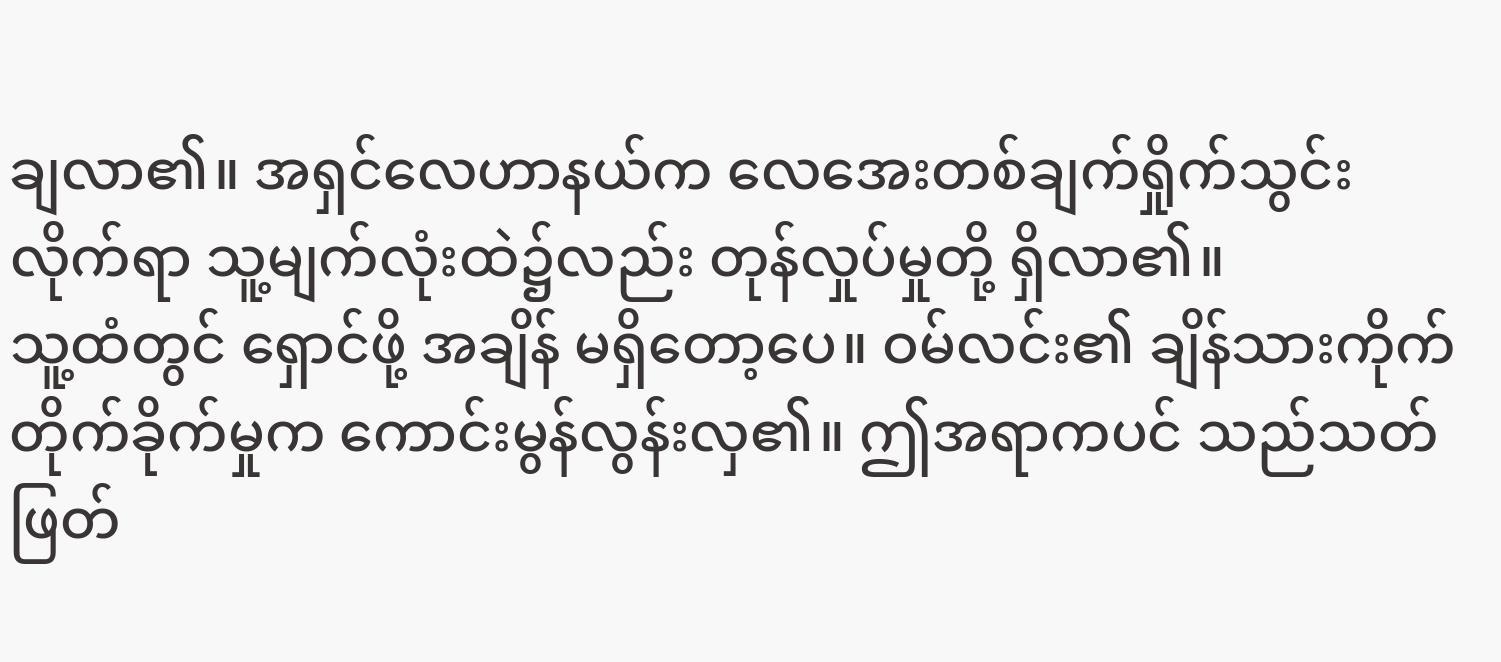ချလာ၏။ အရှင်လေဟာနယ်က လေအေးတစ်ချက်ရှိုက်သွင်းလိုက်ရာ သူ့မျက်လုံးထဲ၌လည်း တုန်လှုပ်မှုတို့ ရှိလာ၏။
သူ့ထံတွင် ရှောင်ဖို့ အချိန် မရှိတော့ပေ။ ဝမ်လင်း၏ ချိန်သားကိုက် တိုက်ခိုက်မှုက ကောင်းမွန်လွန်းလှ၏။ ဤအရာကပင် သည်သတ်ဖြတ်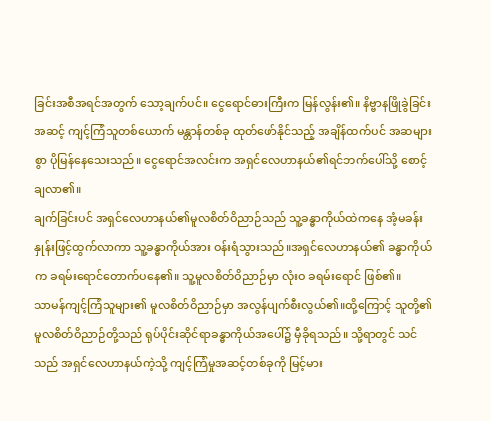ခြင်းအစီအရင်အတွက် သော့ချက်ပင်။ ငွေရောင်ဓားကြီးက မြန်လွန်း၏။ နိဗ္ဗာနဖြိုခွဲခြင်းအဆင့် ကျင့်ကြံသူတစ်ယောက် မန္တာန်တစ်ခု ထုတ်ဖော်နိုင်သည့် အချိန်ထက်ပင် အဆများစွာ ပိုမြန်နေသေးသည်။ ငွေရောင်အလင်းက အရှင်လေဟာနယ်၏ရင်ဘက်ပေါ်သို့ စောင့်ချလာ၏။
ချက်ခြင်းပင် အရှင်လေဟာနယ်၏မူလစိတ်ဝိညာဉ်သည် သူ့ခန္ဓာကိုယ်ထဲကနေ အံ့မခန်းနှုန်းဖြင့်ထွက်လာကာ သူ့ခန္ဓာကိုယ်အား ဝန်းရံသွားသည်။အရှင်လေဟာနယ်၏ ခန္ဓာကိုယ်က ခရမ်းရောင်တောက်ပနေ၏။ သူ့မူလစိတ်ဝိညာဉ်မှာ လုံးဝ ခရမ်းရောင် ဖြစ်၏။
သာမန်ကျင့်ကြံသူများ၏ မူလစိတ်ဝိညာဉ်မှာ အလွန်ပျက်စီးလွယ်၏။ထို့ကြောင့် သူတို့၏မူလစိတ်ဝိညာဉ်တို့သည် ရုပ်ပိုင်းဆိုင်ရာခန္ဓာကိုယ်အပေါ်၌ မှီခိုရသည်။ သို့ရာတွင် သင်သည် အရှင်လေဟာနယ်ကဲ့သို့ ကျင့်ကြံမှုအဆင့်တစ်ခုကို မြင့်မား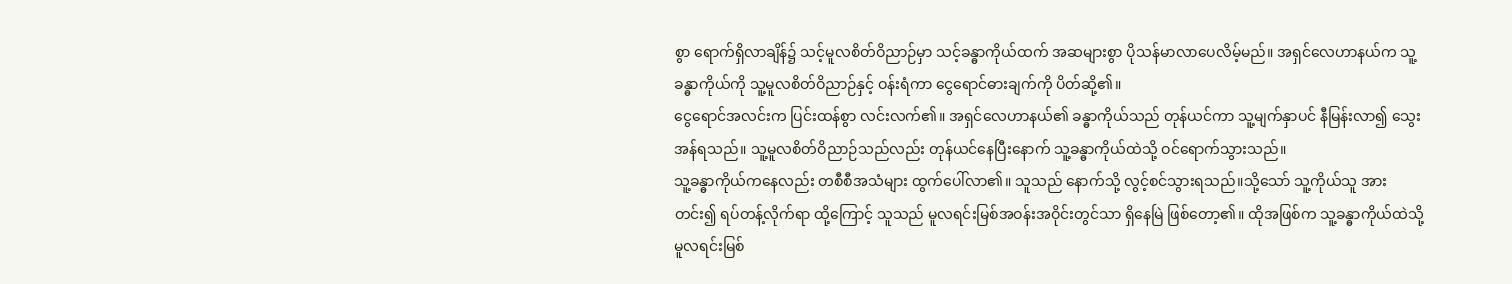စွာ ရောက်ရှိလာချိန်၌ သင့်မူလစိတ်ဝိညာဉ်မှာ သင့်ခန္ဓာကိုယ်ထက် အဆများစွာ ပိုသန်မာလာပေလိမ့်မည်။ အရှင်လေဟာနယ်က သူ့ခန္ဓာကိုယ်ကို သူ့မူလစိတ်ဝိညာဉ်နှင့် ဝန်းရံကာ ငွေရောင်ဓားချက်ကို ပိတ်ဆို့၏။
ငွေရောင်အလင်းက ပြင်းထန်စွာ လင်းလက်၏။ အရှင်လေဟာနယ်၏ ခန္ဓာကိုယ်သည် တုန်ယင်ကာ သူ့မျက်နှာပင် နီမြန်းလာ၍ သွေးအန်ရသည်။ သူ့မူလစိတ်ဝိညာဉ်သည်လည်း တုန်ယင်နေပြီးနောက် သူ့ခန္ဓာကိုယ်ထဲသို့ ဝင်ရောက်သွားသည်။
သူ့ခန္ဓာကိုယ်ကနေလည်း တစီစီအသံများ ထွက်ပေါ်လာ၏။ သူသည် နောက်သို့ လွင့်စင်သွားရသည်။သို့သော် သူ့ကိုယ်သူ အားတင်း၍ ရပ်တန့်လိုက်ရာ ထို့ကြောင့် သူသည် မူလရင်းမြစ်အဝန်းအဝိုင်းတွင်သာ ရှိနေမြဲ ဖြစ်တော့၏။ ထိုအဖြစ်က သူ့ခန္ဓာကိုယ်ထဲသို့ မူလရင်းမြစ်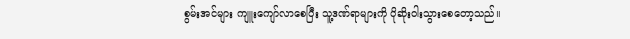စွမ်းအင်များ ကျူးကျော်လာစေပြီး သူ့ဒဏ်ရာများကို ပိုဆိုးဝါးသွားစေတော့သည်။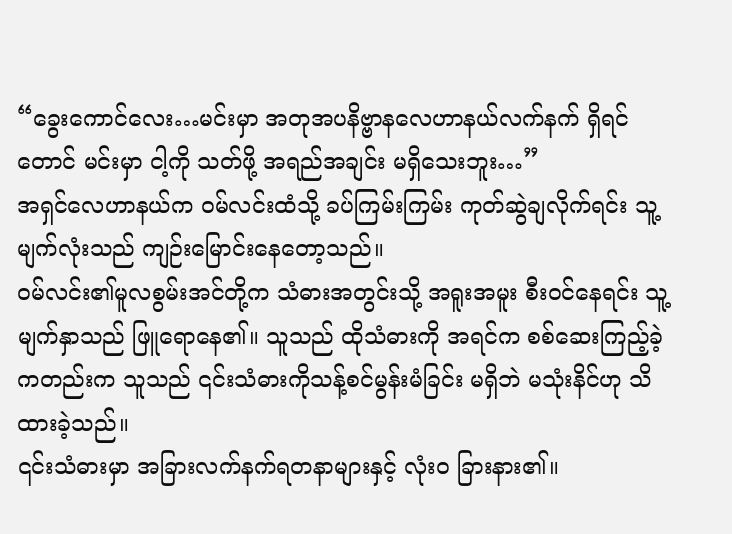“ခွေးကောင်လေး…မင်းမှာ အတုအပနိဗ္ဗာနလေဟာနယ်လက်နက် ရှိရင်တောင် မင်းမှာ ငါ့ကို သတ်ဖို့ အရည်အချင်း မရှိသေးဘူး…”
အရှင်လေဟာနယ်က ဝမ်လင်းထံသို့ ခပ်ကြမ်းကြမ်း ကုတ်ဆွဲချလိုက်ရင်း သူ့မျက်လုံးသည် ကျဉ်းမြောင်းနေတော့သည်။
ဝမ်လင်း၏မူလစွမ်းအင်တို့က သံဓားအတွင်းသို့ အရူးအမူး စီးဝင်နေရင်း သူ့မျက်နှာသည် ဖြူရောနေ၏။ သူသည် ထိုသံဓားကို အရင်က စစ်ဆေးကြည့်ခဲ့ကတည်းက သူသည် ၎င်းသံဓားကိုသန့်စင်မွန်းမံခြင်း မရှိဘဲ မသုံးနိင်ဟု သိထားခဲ့သည်။
၎င်းသံဓားမှာ အခြားလက်နက်ရတနာများနှင့် လုံးဝ ခြားနား၏။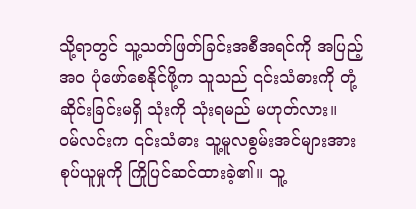သို့ရာတွင် သူ့သတ်ဖြတ်ခြင်းအစီအရင်ကို အပြည့်အဝ ပုံဖော်စေနိုင်ဖို့က သူသည် ၎င်းသံဓားကို တုံ့ဆိုင်းခြင်းမရှိ သုံးကို သုံးရမည် မဟုတ်လား။
ဝမ်လင်းက ၎င်းသံဓား သူ့မူလစွမ်းအင်များအား စုပ်ယူမှုကို ကြိုပြင်ဆင်ထားခဲ့၏။ သူ့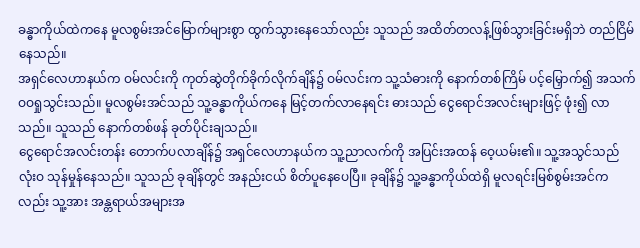ခန္ဓာကိုယ်ထဲကနေ မူလစွမ်းအင်မြောက်များစွာ ထွက်သွားနေသော်လည်း သူသည် အထိတ်တလန့်ဖြစ်သွားခြင်းမရှိဘဲ တည်ငြိမ်နေသည်။
အရှင်လေဟာနယ်က ဝမ်လင်းကို ကုတ်ဆွဲတိုက်ခိုက်လိုက်ချိန်၌ ဝမ်လင်းက သူ့သံဓားကို နောက်တစ်ကြိမ် ပင့်မြှောက်၍ အသက်ဝဝရှုသွင်းသည်။ မူလစွမ်းအင်သည် သူ့ခန္ဓာကိုယ်ကနေ မြင့်တက်လာနေရင်း ဓားသည် ငွေရောင်အလင်းများဖြင့် ဖုံး၍ လာသည်။ သူသည် နောက်တစ်ဖန် ခုတ်ပိုင်းချသည်။
ငွေရောင်အလင်းတန်း တောက်ပလာချိန်၌ အရှင်လေဟာနယ်က သူ့ညာလက်ကို အပြင်းအထန် ဝေ့ယမ်း၏။ သူ့အသွင်သည် လုံးဝ သုန်မှုန်နေသည်။ သူသည် ခုချိန်တွင် အနည်းငယ် စိတ်ပူနေပေပြီ။ ခုချိန်၌ သူ့ခန္ဓာကိုယ်ထဲရှိ မူလရင်းမြစ်စွမ်းအင်ကလည်း သူ့အား အန္တရာယ်အများအ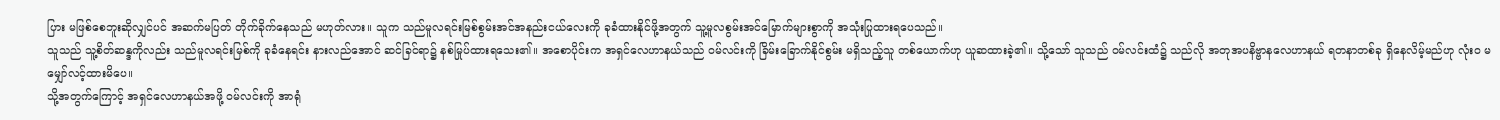ပြား မဖြစ်စေဘူးဆိုလျှင်ပင် အဆက်မပြတ် တိုက်ခိုက်နေသည် မဟုတ်လား။ သူက သည်မူလရင်းမြစ်စွမ်းအင်အနည်းငယ်လေးကို ခုခံထားနိုင်ဖို့အတွက် သူ့မူလစွမ်းအင်မြောက်များစွာကို အသုံးပြုထားရပေသည်။
သူသည် သူ့စိတ်ဆန္ဒကိုလည်း သည်မူလရင်းမြစ်ကို ခုခံနေရင်း နားလည်အောင် ဆင်ခြင်ရာ၌ နစ်မြုပ်ထားရသေး၏။ အစောပိုင်းက အရှင်လေဟာနယ်သည် ဝမ်လင်းကို ခြိမ်းခြောက်နိုင်စွမ်း မရှိသည့်သူ တစ်ယောက်ဟု ယူဆထားခဲ့၏။ သို့သော် သူသည် ဝမ်လင်းထံ၌ သည်လို အတုအပနိဗ္ဗာနလေဟာနယ် ရတနာတစ်ခု ရှိနေလိမ့်မည်ဟု လုံးဝ မမျှော်လင့်ထားမိပေ။
သို့အတွက်ကြောင့် အရှင်လေဟာနယ်အဖို့ ဝမ်လင်းကို အာရုံ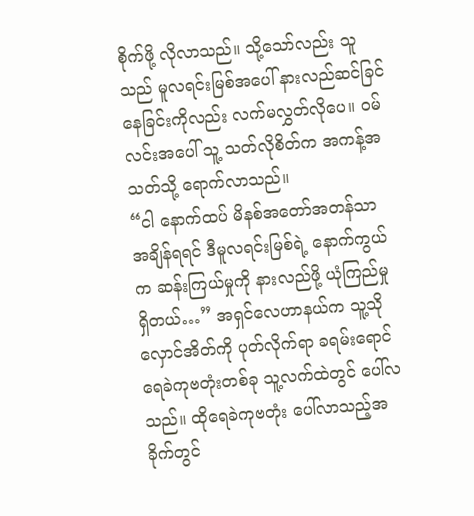စိုက်ဖို့ လိုလာသည်။ သို့သော်လည်း သူသည် မူလရင်းမြစ်အပေါ် နားလည်ဆင်ခြင်နေခြင်းကိုလည်း လက်မလွှတ်လိုပေ။ ဝမ်လင်းအပေါ် သူ့ သတ်လိုစိတ်က အကန့်အသတ်သို့ ရောက်လာသည်။
“ငါ နောက်ထပ် မိနစ်အတော်အတန်သာ အချိန်ရရင် ဒီမူလရင်းမြစ်ရဲ့ နောက်ကွယ်က ဆန်းကြယ်မှုကို နားလည်ဖို့ ယုံကြည်မှု ရှိတယ်…” အရှင်လေဟာနယ်က သူ့သိုလှောင်အိတ်ကို ပုတ်လိုက်ရာ ခရမ်းရောင်ရေခဲကုဗတုံးတစ်ခု သူ့လက်ထဲတွင် ပေါ်လသည်။ ထိုရေခဲကုဗတုံး ပေါ်လာသည့်အခိုက်တွင်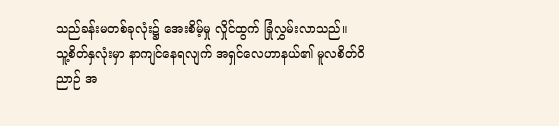သည်ခန်းမတစ်ခုလုံး၌ အေးစိမ့်မှု လှိုင်ထွက် ခြုံလွှမ်းလာသည်။
သူ့စိတ်နှလုံးမှာ နာကျင်နေရလျက် အရှင်လေဟာနယ်၏ မူလစိတ်ဝိညာဉ် အ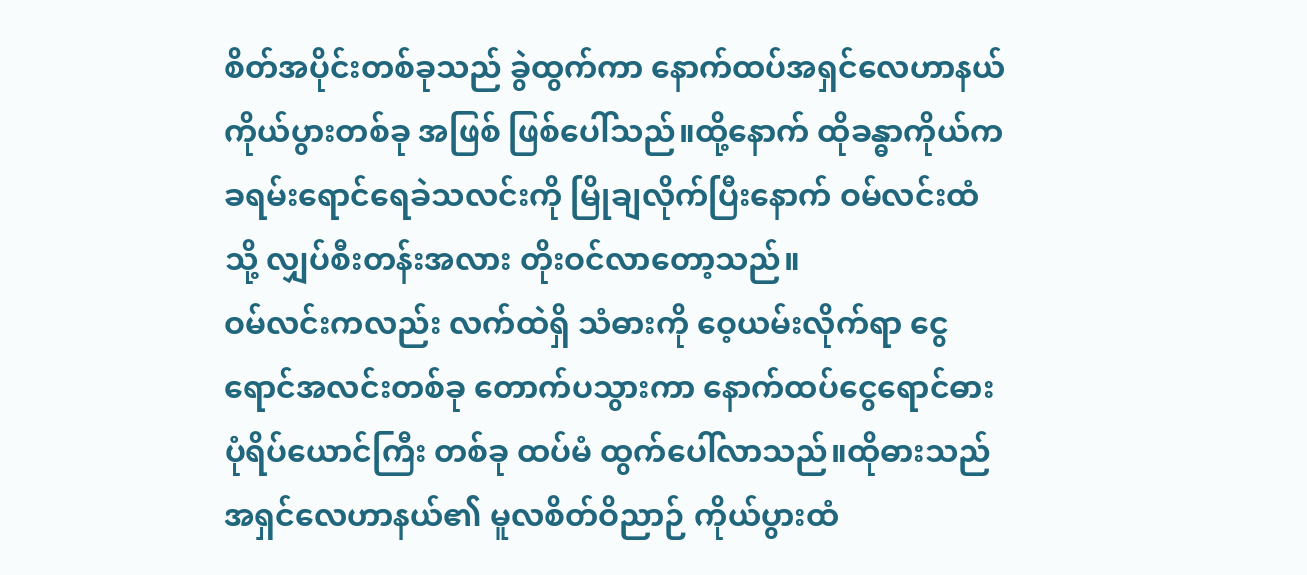စိတ်အပိုင်းတစ်ခုသည် ခွဲထွက်ကာ နောက်ထပ်အရှင်လေဟာနယ်ကိုယ်ပွားတစ်ခု အဖြစ် ဖြစ်ပေါ်သည်။ထို့နောက် ထိုခန္ဓာကိုယ်က ခရမ်းရောင်ရေခဲသလင်းကို မြိုချလိုက်ပြီးနောက် ဝမ်လင်းထံသို့ လျှပ်စီးတန်းအလား တိုးဝင်လာတော့သည်။
ဝမ်လင်းကလည်း လက်ထဲရှိ သံဓားကို ဝေ့ယမ်းလိုက်ရာ ငွေရောင်အလင်းတစ်ခု တောက်ပသွားကာ နောက်ထပ်ငွေရောင်ဓားပုံရိပ်ယောင်ကြီး တစ်ခု ထပ်မံ ထွက်ပေါ်လာသည်။ထိုဓားသည် အရှင်လေဟာနယ်၏ မူလစိတ်ဝိညာဉ် ကိုယ်ပွားထံ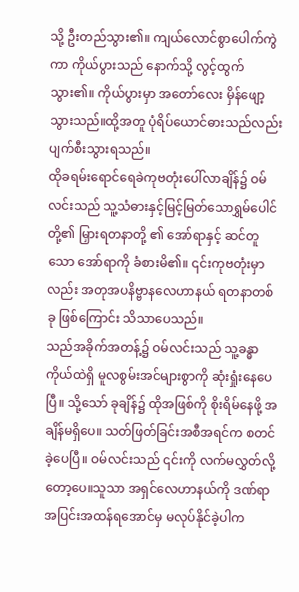သို့ ဦးတည်သွား၏။ ကျယ်လောင်စွာပေါက်ကွဲကာ ကိုယ်ပွားသည် နောက်သို့ လွင့်ထွက်သွား၏။ ကိုယ်ပွားမှာ အတော်လေး မှိန်ဖျော့သွားသည်။ထို့အတူ ပုံရိပ်ယောင်ဓားသည်လည်း ပျက်စီးသွားရသည်။
ထိုခရမ်းရောင်ရေခဲကုဗတုံးပေါ်လာချိန်၌ ဝမ်လင်းသည် သူ့သံဓားနှင့်မြင့်မြတ်သောရွှမ်ပေါင်တို့၏ မြှားရတနာတို့ ၏ အော်ရာနှင့် ဆင်တူသော အော်ရာကို ခံစားမိ၏။ ၎င်းကုဗတုံးမှာလည်း အတုအပနိဗ္ဗာနလေဟာနယ် ရတနာတစ်ခု ဖြစ်ကြောင်း သိသာပေသည်။
သည်အခိုက်အတန့်၌ ဝမ်လင်းသည် သူ့ခန္ဓာကိုယ်ထဲရှိ မူလစွမ်းအင်များစွာကို ဆုံးရှုံးနေပေပြီ။ သို့သော် ခုချိန်၌ ထိုအဖြစ်ကို စိုးရိမ်နေဖို့ အချိန်မရှိပေ။ သတ်ဖြတ်ခြင်းအစီအရင်က စတင်ခဲ့ပေပြီ။ ဝမ်လင်းသည် ၎င်းကို လက်မလွှတ်လို့တော့ပေ။သူသာ အရှင်လေဟာနယ်ကို ဒဏ်ရာအပြင်းအထန်ရအောင်မှ မလုပ်နိုင်ခဲ့ပါက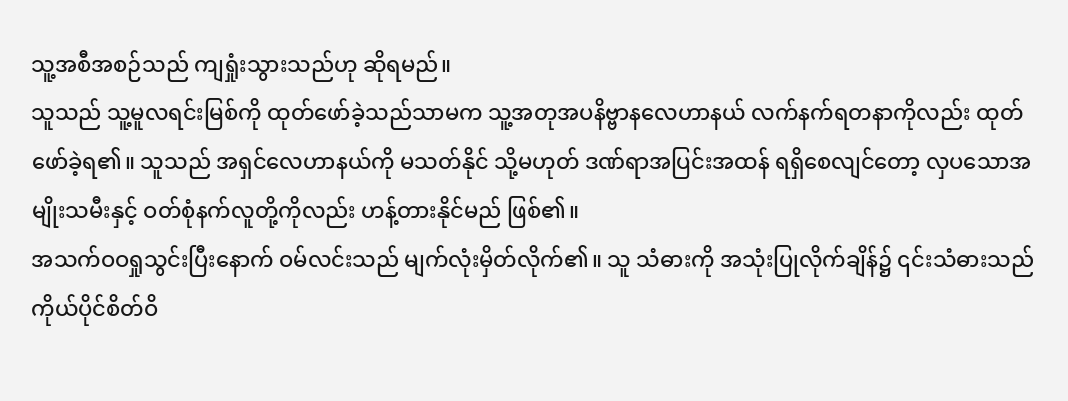သူ့အစီအစဉ်သည် ကျရှုံးသွားသည်ဟု ဆိုရမည်။
သူသည် သူ့မူလရင်းမြစ်ကို ထုတ်ဖော်ခဲ့သည်သာမက သူ့အတုအပနိဗ္ဗာနလေဟာနယ် လက်နက်ရတနာကိုလည်း ထုတ်ဖော်ခဲ့ရ၏။ သူသည် အရှင်လေဟာနယ်ကို မသတ်နိုင် သို့မဟုတ် ဒဏ်ရာအပြင်းအထန် ရရှိစေလျင်တော့ လှပသောအမျိုးသမီးနှင့် ဝတ်စုံနက်လူတို့ကိုလည်း ဟန့်တားနိုင်မည် ဖြစ်၏။
အသက်ဝဝရှုသွင်းပြီးနောက် ဝမ်လင်းသည် မျက်လုံးမှိတ်လိုက်၏။ သူ သံဓားကို အသုံးပြုလိုက်ချိန်၌ ၎င်းသံဓားသည် ကိုယ်ပိုင်စိတ်ဝိ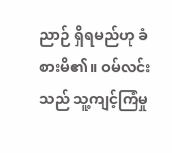ညာဉ် ရှိရမည်ဟု ခံစားမိ၏။ ဝမ်လင်းသည် သူ့ကျင့်ကြံမှု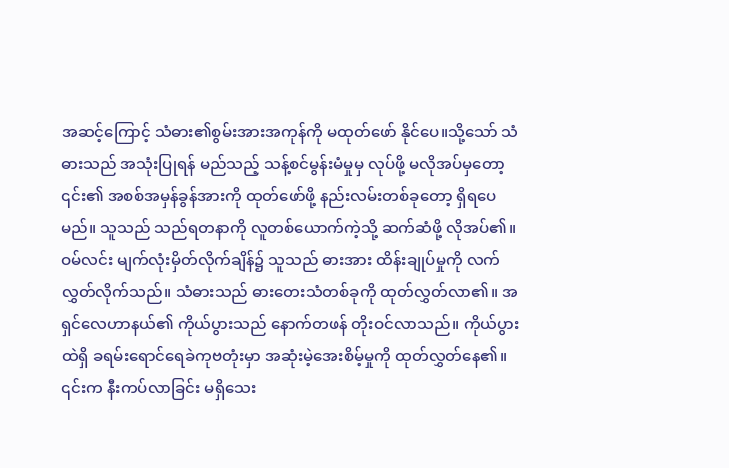အဆင့်ကြောင့် သံဓား၏စွမ်းအားအကုန်ကို မထုတ်ဖော် နိုင်ပေ။သို့သော် သံဓားသည် အသုံးပြုရန် မည်သည့် သန့်စင်မွန်းမံမှုမှ လုပ်ဖို့ မလိုအပ်မှတော့ ၎င်း၏ အစစ်အမှန်ခွန်အားကို ထုတ်ဖော်ဖို့ နည်းလမ်းတစ်ခုတော့ ရှိရပေမည်။ သူသည် သည်ရတနာကို လူတစ်ယောက်ကဲ့သို့ ဆက်ဆံဖို့ လိုအပ်၏။
ဝမ်လင်း မျက်လုံးမှိတ်လိုက်ချိန်၌ သူသည် ဓားအား ထိန်းချုပ်မှုကို လက်လွှတ်လိုက်သည်။ သံဓားသည် ဓားတေးသံတစ်ခုကို ထုတ်လွှတ်လာ၏။ အရှင်လေဟာနယ်၏ ကိုယ်ပွားသည် နောက်တဖန် တိုးဝင်လာသည်။ ကိုယ်ပွားထဲရှိ ခရမ်းရောင်ရေခဲကုဗတုံးမှာ အဆုံးမဲ့အေးစိမ့်မှုကို ထုတ်လွှတ်နေ၏။ ၎င်းက နီးကပ်လာခြင်း မရှိသေး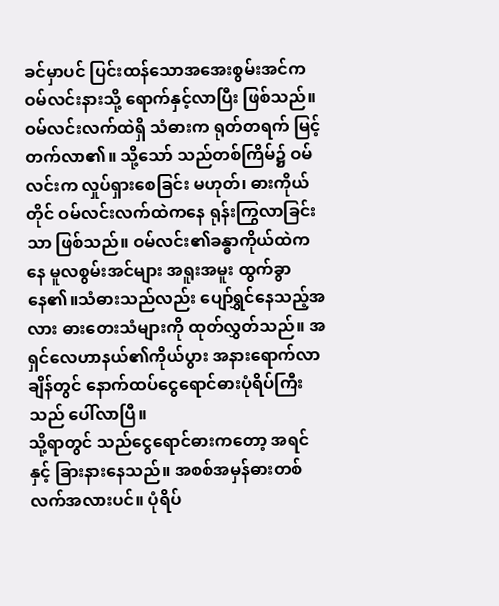ခင်မှာပင် ပြင်းထန်သောအအေးစွမ်းအင်က ဝမ်လင်းနားသို့ ရောက်နှင့်လာပြီး ဖြစ်သည်။
ဝမ်လင်းလက်ထဲရှိ သံဓားက ရုတ်တရက် မြင့်တက်လာ၏။ သို့သော် သည်တစ်ကြိမ်၌ ဝမ်လင်းက လှုပ်ရှားစေခြင်း မဟုတ်၊ ဓားကိုယ်တိုင် ဝမ်လင်းလက်ထဲကနေ ရုန်းကြွလာခြင်းသာ ဖြစ်သည်။ ဝမ်လင်း၏ခန္ဓာကိုယ်ထဲကနေ မူလစွမ်းအင်များ အရူးအမူး ထွက်ခွာနေ၏။သံဓားသည်လည်း ပျော်ရွှင်နေသည့်အလား ဓားတေးသံများကို ထုတ်လွှတ်သည်။ အရှင်လေဟာနယ်၏ကိုယ်ပွား အနားရောက်လာချိန်တွင် နောက်ထပ်ငွေရောင်ဓားပုံရိပ်ကြီးသည် ပေါ်လာပြီ။
သို့ရာတွင် သည်ငွေရောင်ဓားကတော့ အရင်နှင့် ခြားနားနေသည်။ အစစ်အမှန်ဓားတစ်လက်အလားပင်။ ပုံရိပ်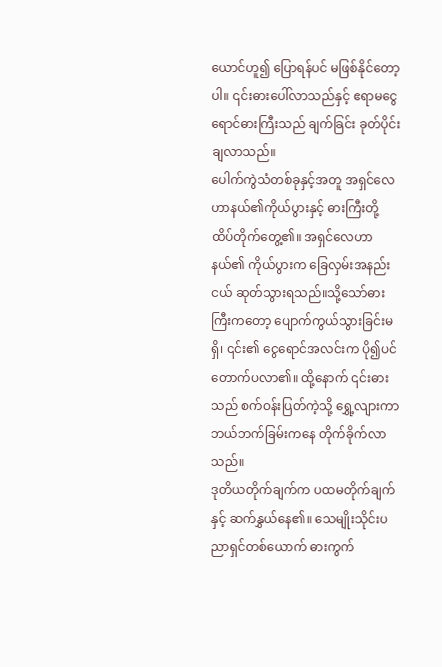ယောင်ဟူ၍ ပြောရန်ပင် မဖြစ်နိုင်တော့ပါ။ ၎င်းဓားပေါ်လာသည်နှင့် ဧရာမငွေရောင်ဓားကြီးသည် ချက်ခြင်း ခုတ်ပိုင်းချလာသည်။
ပေါက်ကွဲသံတစ်ခုနှင့်အတူ အရှင်လေဟာနယ်၏ကိုယ်ပွားနှင့် ဓားကြီးတို့ ထိပ်တိုက်တွေ့၏။ အရှင်လေဟာနယ်၏ ကိုယ်ပွားက ခြေလှမ်းအနည်းငယ် ဆုတ်သွားရသည်။သို့သော်ဓားကြီးကတော့ ပျောက်ကွယ်သွားခြင်းမရှိ၊ ၎င်း၏ ငွေရောင်အလင်းက ပို၍ပင် တောက်ပလာ၏။ ထို့နောက် ၎င်းဓားသည် စက်ဝန်းပြတ်ကဲ့သို့ ရွှေ့လျားကာ ဘယ်ဘက်ခြမ်းကနေ တိုက်ခိုက်လာသည်။
ဒုတိယတိုက်ချက်က ပထမတိုက်ချက်နှင့် ဆက်နွှယ်နေ၏။ သေမျိုးသိုင်းပညာရှင်တစ်ယောက် ဓားကွက်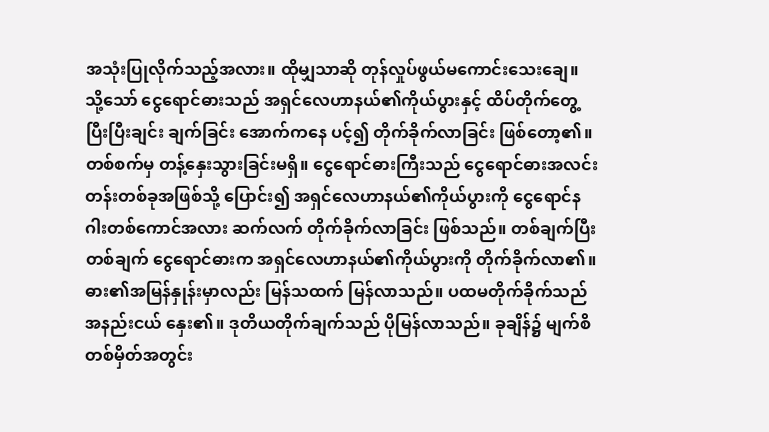အသုံးပြုလိုက်သည့်အလား။ ထိုမျှသာဆို တုန်လှုပ်ဖွယ်မကောင်းသေးချေ။ သို့သော် ငွေရောင်ဓားသည် အရှင်လေဟာနယ်၏ကိုယ်ပွားနှင့် ထိပ်တိုက်တွေ့ပြီးပြီးချင်း ချက်ခြင်း အောက်ကနေ ပင့်၍ တိုက်ခိုက်လာခြင်း ဖြစ်တော့၏။
တစ်စက်မှ တန့်နှေးသွားခြင်းမရှိ။ ငွေရောင်ဓားကြီးသည် ငွေရောင်ဓားအလင်းတန်းတစ်ခုအဖြစ်သို့ ပြောင်း၍ အရှင်လေဟာနယ်၏ကိုယ်ပွားကို ငွေရောင်နဂါးတစ်ကောင်အလား ဆက်လက် တိုက်ခိုက်လာခြင်း ဖြစ်သည်။ တစ်ချက်ပြီးတစ်ချက် ငွေရောင်ဓားက အရှင်လေဟာနယ်၏ကိုယ်ပွားကို တိုက်ခိုက်လာ၏။
ဓား၏အမြန်နှုန်းမှာလည်း မြန်သထက် မြန်လာသည်။ ပထမတိုက်ခိုက်သည် အနည်းငယ် နှေး၏။ ဒုတိယတိုက်ချက်သည် ပိုမြန်လာသည်။ ခုချိန်၌ မျက်စိတစ်မှိတ်အတွင်း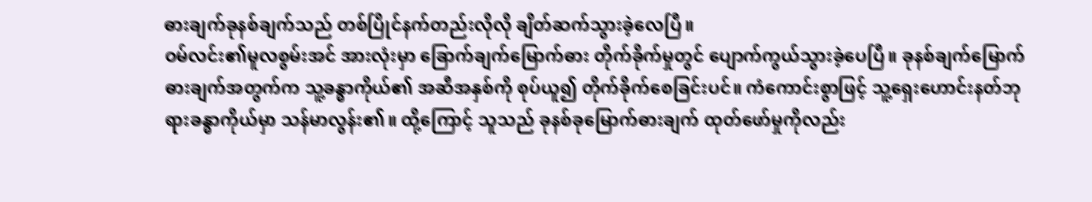ဓားချက်ခုနစ်ချက်သည် တစ်ပြိုင်နက်တည်းလိုလို ချိတ်ဆက်သွားခဲ့လေပြီ။
ဝမ်လင်း၏မူလစွမ်းအင် အားလုံးမှာ ခြောက်ချက်မြောက်ဓား တိုက်ခိုက်မှုတွင် ပျောက်ကွယ်သွားခဲ့ပေပြီ။ ခုနစ်ချက်မြောက်ဓားချက်အတွက်က သူ့ခန္ဓာကိုယ်၏ အဆီအနှစ်ကို စုပ်ယူ၍ တိုက်ခိုက်စေခြင်းပင်။ ကံကောင်းစွာဖြင့် သူ့ရှေးဟောင်းနတ်ဘုရားခန္ဓာကိုယ်မှာ သန်မာလွန်း၏။ ထို့ကြောင့် သူသည် ခုနစ်ခုမြောက်ဓားချက် ထုတ်ဖော်မှုကိုလည်း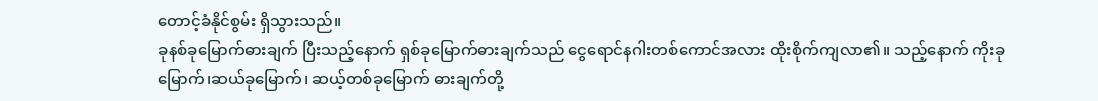တောင့်ခံနိုင်စွမ်း ရှိသွားသည်။
ခုနစ်ခုမြောက်ဓားချက် ပြီးသည့်နောက် ရှစ်ခုမြောက်ဓားချက်သည် ငွေရောင်နဂါးတစ်ကောင်အလား ထိုးစိုက်ကျလာ၏။ သည့်နောက် ကိုးခုမြောက်၊ဆယ်ခုမြောက်၊ ဆယ့်တစ်ခုမြောက် ဓားချက်တို့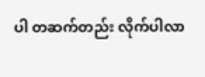ပါ တဆက်တည်း လိုက်ပါလာ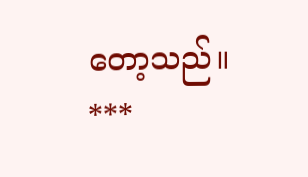တော့သည်။
***